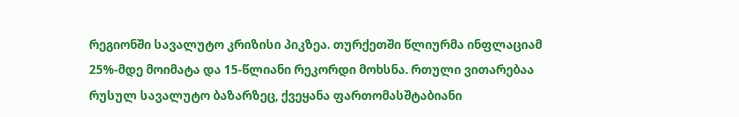რეგიონში სავალუტო კრიზისი პიკზეა. თურქეთში წლიურმა ინფლაციამ 25%-მდე მოიმატა და 15-წლიანი რეკორდი მოხსნა. რთული ვითარებაა რუსულ სავალუტო ბაზარზეც, ქვეყანა ფართომასშტაბიანი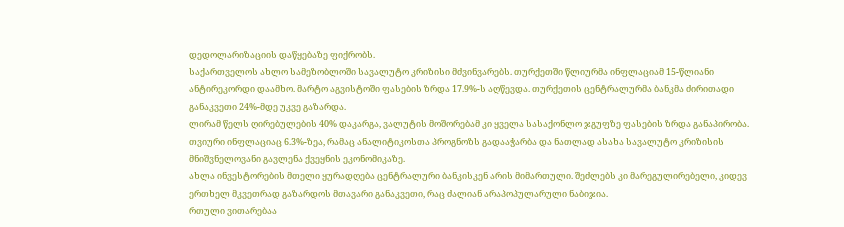დედოლარიზაციის დაწყებაზე ფიქრობს.
საქართველოს ახლო სამეზობლოში სავალუტო კრიზისი მძვინვარებს. თურქეთში წლიურმა ინფლაციამ 15-წლიანი ანტირეკორდი დაამხო. მარტო აგვისტოში ფასების ზრდა 17.9%-ს აღწევდა. თურქეთის ცენტრალურმა ბანკმა ძირითადი განაკვეთი 24%-მდე უკვე გაზარდა.
ლირამ წელს ღირებულების 40% დაკარგა, ვალუტის მოშორებამ კი ყველა სასაქონლო ჯგუფზე ფასების ზრდა განაპირობა. თვიური ინფლაციაც 6.3%-ზეა, რამაც ანალიტიკოსთა პროგნოზს გადააჭარბა და ნათლად ასახა სავალუტო კრიზისის მნიშვნელოვანი გავლენა ქვეყნის ეკონომიკაზე.
ახლა ინვესტორების მთელი ყურადღება ცენტრალური ბანკისკენ არის მიმართული. შეძლებს კი მარეგულირებელი, კიდევ ერთხელ მკვეთრად გაზარდოს მთავარი განაკვეთი, რაც ძალიან არაპოპულარული ნაბიჯია.
რთული ვითარებაა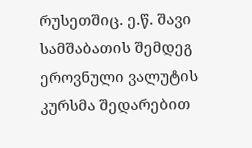რუსეთშიც. ე.წ. შავი სამშაბათის შემდეგ ეროვნული ვალუტის კურსმა შედარებით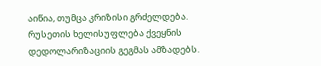აიწია, თუმცა კრიზისი გრძელდება.
რუსეთის ხელისუფლება ქვეყნის დედოლარიზაციის გეგმას ამზადებს.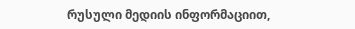რუსული მედიის ინფორმაციით,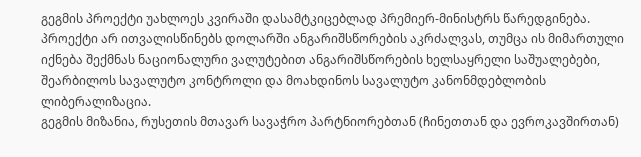გეგმის პროექტი უახლოეს კვირაში დასამტკიცებლად პრემიერ-მინისტრს წარედგინება. პროექტი არ ითვალისწინებს დოლარში ანგარიშსწორების აკრძალვას, თუმცა ის მიმართული იქნება შექმნას ნაციონალური ვალუტებით ანგარიშსწორების ხელსაყრელი საშუალებები, შეარბილოს სავალუტო კონტროლი და მოახდინოს სავალუტო კანონმდებლობის ლიბერალიზაცია.
გეგმის მიზანია, რუსეთის მთავარ სავაჭრო პარტნიორებთან (ჩინეთთან და ევროკავშირთან)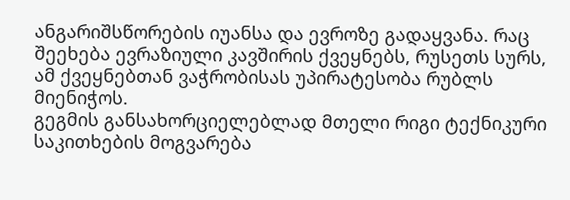ანგარიშსწორების იუანსა და ევროზე გადაყვანა. რაც შეეხება ევრაზიული კავშირის ქვეყნებს, რუსეთს სურს, ამ ქვეყნებთან ვაჭრობისას უპირატესობა რუბლს მიენიჭოს.
გეგმის განსახორციელებლად მთელი რიგი ტექნიკური საკითხების მოგვარება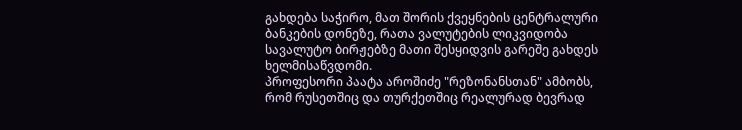გახდება საჭირო, მათ შორის ქვეყნების ცენტრალური ბანკების დონეზე, რათა ვალუტების ლიკვიდობა სავალუტო ბირჟებზე მათი შესყიდვის გარეშე გახდეს ხელმისაწვდომი.
პროფესორი პაატა აროშიძე "რეზონანსთან" ამბობს, რომ რუსეთშიც და თურქეთშიც რეალურად ბევრად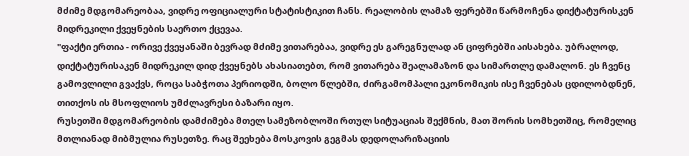მძიმე მდგომარეობაა, ვიდრე ოფიციალური სტატისტიკით ჩანს. რეალობის ლამაზ ფერებში წარმოჩენა დიქტატურისკენ მიდრეკილი ქვეყნების საერთო ქცევაა.
"ფაქტი ერთია - ორივე ქვეყანაში ბევრად მძიმე ვითარებაა, ვიდრე ეს გარეგნულად ან ციფრებში აისახება. უბრალოდ, დიქტატურისაკენ მიდრეკილ დიდ ქვეყნებს ახასიათებთ, რომ ვითარება შეალამაზონ და სიმართლე დამალონ. ეს ჩვენც გამოვლილი გვაქვს, როცა საბჭოთა პერიოდში, ბოლო წლებში, ძირგამომპალი ეკონომიკის ისე ჩვენებას ცდილობდნენ, თითქოს ის მსოფლიოს უმძლავრესი ბაზარი იყო.
რუსეთში მდგომარეობის დამძიმება მთელ სამეზობლოში რთულ სიტუაციას შექმნის, მათ შორის სომხეთშიც, რომელიც მთლიანად მიბმულია რუსეთზე. რაც შეეხება მოსკოვის გეგმას დედოლარიზაციის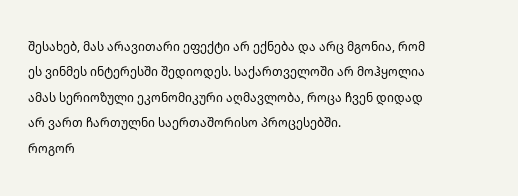შესახებ, მას არავითარი ეფექტი არ ექნება და არც მგონია, რომ ეს ვინმეს ინტერესში შედიოდეს. საქართველოში არ მოჰყოლია ამას სერიოზული ეკონომიკური აღმავლობა, როცა ჩვენ დიდად არ ვართ ჩართულნი საერთაშორისო პროცესებში.
როგორ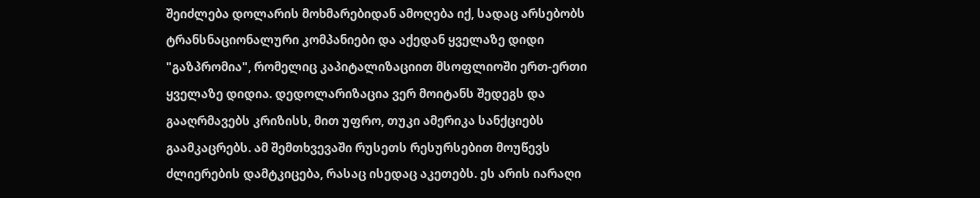შეიძლება დოლარის მოხმარებიდან ამოღება იქ, სადაც არსებობს ტრანსნაციონალური კომპანიები და აქედან ყველაზე დიდი "გაზპრომია", რომელიც კაპიტალიზაციით მსოფლიოში ერთ-ერთი ყველაზე დიდია. დედოლარიზაცია ვერ მოიტანს შედეგს და გააღრმავებს კრიზისს, მით უფრო, თუკი ამერიკა სანქციებს გაამკაცრებს. ამ შემთხვევაში რუსეთს რესურსებით მოუწევს ძლიერების დამტკიცება, რასაც ისედაც აკეთებს. ეს არის იარაღი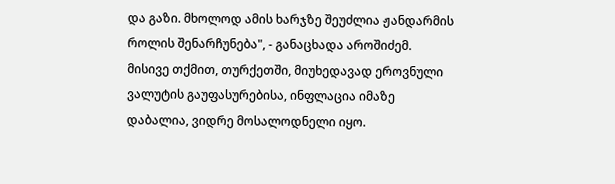და გაზი. მხოლოდ ამის ხარჯზე შეუძლია ჟანდარმის როლის შენარჩუნება", - განაცხადა აროშიძემ.
მისივე თქმით, თურქეთში, მიუხედავად ეროვნული ვალუტის გაუფასურებისა, ინფლაცია იმაზე დაბალია, ვიდრე მოსალოდნელი იყო.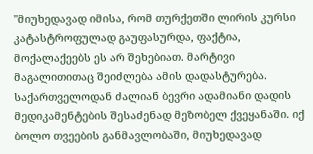"მიუხედავად იმისა, რომ თურქეთში ლირის კურსი კატასტროფულად გაუფასურდა, ფაქტია, მოქალაქეებს ეს არ შეხებიათ. მარტივი მაგალითითაც შეიძლება ამის დადასტურება. საქართველოდან ძალიან ბევრი ადამიანი დადის მედიკამენტების შესაძენად მეზობელ ქვეყანაში. იქ ბოლო თვეების განმავლობაში, მიუხედავად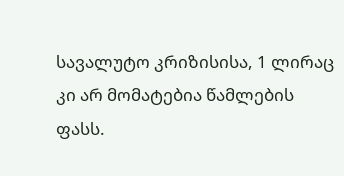სავალუტო კრიზისისა, 1 ლირაც კი არ მომატებია წამლების ფასს.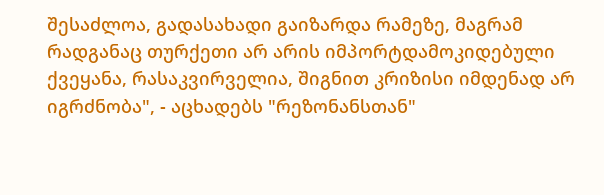შესაძლოა, გადასახადი გაიზარდა რამეზე, მაგრამ რადგანაც თურქეთი არ არის იმპორტდამოკიდებული ქვეყანა, რასაკვირველია, შიგნით კრიზისი იმდენად არ იგრძნობა", - აცხადებს "რეზონანსთან"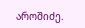აროშიძე.